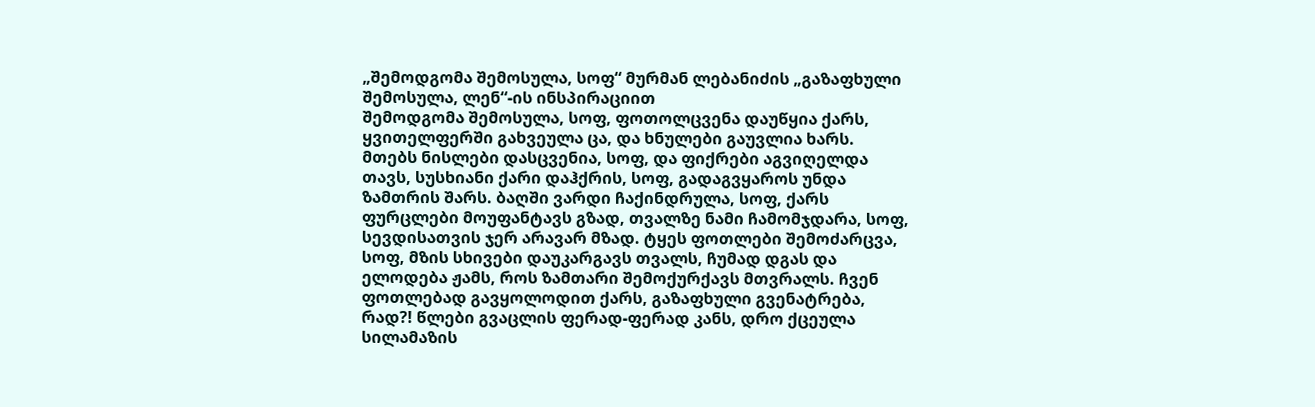„შემოდგომა შემოსულა, სოფ“ მურმან ლებანიძის „გაზაფხული შემოსულა, ლენ“-ის ინსპირაციით
შემოდგომა შემოსულა, სოფ, ფოთოლცვენა დაუწყია ქარს, ყვითელფერში გახვეულა ცა, და ხნულები გაუვლია ხარს. მთებს ნისლები დასცვენია, სოფ, და ფიქრები აგვიღელდა თავს, სუსხიანი ქარი დაჰქრის, სოფ, გადაგვყაროს უნდა ზამთრის შარს. ბაღში ვარდი ჩაქინდრულა, სოფ, ქარს ფურცლები მოუფანტავს გზად, თვალზე ნამი ჩამომჯდარა, სოფ, სევდისათვის ჯერ არავარ მზად. ტყეს ფოთლები შემოძარცვა, სოფ, მზის სხივები დაუკარგავს თვალს, ჩუმად დგას და ელოდება ჟამს, როს ზამთარი შემოქურქავს მთვრალს. ჩვენ ფოთლებად გავყოლოდით ქარს, გაზაფხული გვენატრება, რად?! წლები გვაცლის ფერად-ფერად კანს, დრო ქცეულა სილამაზის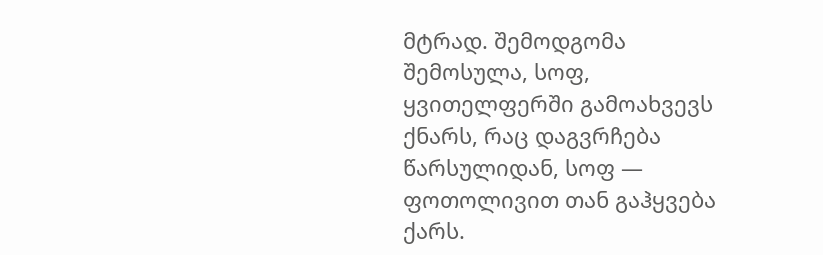მტრად. შემოდგომა შემოსულა, სოფ, ყვითელფერში გამოახვევს ქნარს, რაც დაგვრჩება წარსულიდან, სოფ — ფოთოლივით თან გაჰყვება ქარს.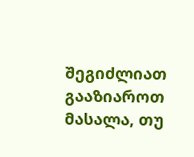შეგიძლიათ გააზიაროთ მასალა, თუ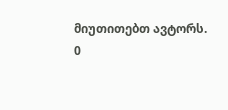მიუთითებთ ავტორს.
0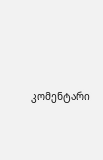კომენტარი